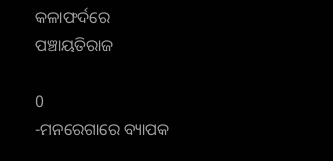କଳାଫର୍ଦରେ ପଞ୍ଚାୟତିରାଜ

0
-ମନରେଗାରେ ବ୍ୟାପକ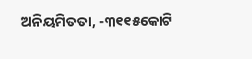ଅନିୟମିତତା, -୩୧୧୫କୋଟି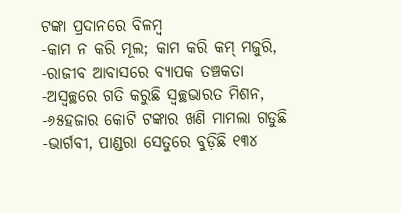ଟଙ୍କା ପ୍ରଦାନରେ ବିଳମ୍ବ
-କାମ ନ କରି ମୂଲ; କାମ କରି କମ୍‍ ମଜୁରି,  -ରାଜୀବ ଆବାସରେ ବ୍ୟାପକ ତଞ୍ଚକତା
-ଅସ୍ୱଚ୍ଛରେ ଗତି କରୁଛି ସ୍ୱଚ୍ଛଭାରତ ମିଶନ, -୬୫ହଜାର କୋଟି ଟଙ୍କାର ଖଣି ମାମଲା ଗଡୁଛି
-ଭାର୍ଗବୀ, ପାଣ୍ଡରା ସେତୁରେ ବୁଡ଼ିଛି ୧୩୪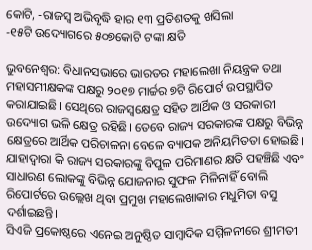କୋଟି, -ରାଜସ୍ୱ ଅଭିବୃଦ୍ଧି ହାର ୧୩ ପ୍ରତିଶତକୁ ଖସିଲା
-୧୫ଟି ଉଦ୍ୟୋଗରେ ୫୦୭କୋଟି ଟଙ୍କା କ୍ଷତି

ଭୁବନେଶ୍ୱର: ବିଧାନସଭାରେ ଭାରତର ମହାଲେଖା ନିୟନ୍ତ୍ରକ ତଥା ମହାସମୀକ୍ଷକଙ୍କ ପକ୍ଷରୁ ୨୦୧୭ ମାର୍ଚ୍ଚର ୭ଟି ରିପୋର୍ଟ ଉପସ୍ଥାପିତ କରାଯାଇଛି। ସେଥିରେ ରାଜସ୍ୱକ୍ଷେତ୍ର ସହିତ ଆର୍ଥିକ ଓ ସରକାରୀ ଉଦ୍ୟୋଗ ଭଳି କ୍ଷେତ୍ର ରହିଛି। ତେବେ ରାଜ୍ୟ ସରକାରଙ୍କ ପକ୍ଷରୁ ବିଭିନ୍ନ କ୍ଷେତ୍ରରେ ଆର୍ଥିକ ପରିଚାଳନା ବେଳେ ବ୍ୟାପକ ଅନିୟମିତତା ହୋଇଛି। ଯାହାଦ୍ୱାରା କି ରାଜ୍ୟ ସରକାରଙ୍କୁ ବିପୁଳ ପରିମାଣର କ୍ଷତି ପହଞ୍ଚିଛି ଏବଂ ସାଧାରଣ ଲୋକଙ୍କୁ ବିଭିନ୍ନ ଯୋଜନାର ସୁଫଳ ମିଳିନାହିଁ ବୋଲି ରିପୋର୍ଟରେ ଉଲ୍ଲେଖ ଥିବା ପ୍ରମୁଖ ମହାଲେଖାକାର ମଧୁମିତା ବସୁ ଦର୍ଶାଇଛନ୍ତି।
ସିଏଜି ପ୍ରକୋଷ୍ଠରେ ଏନେଇ ଅନୁଷ୍ଠିତ ସାମ୍ବାଦିକ ସମ୍ମିଳନୀରେ ଶ୍ରୀମତୀ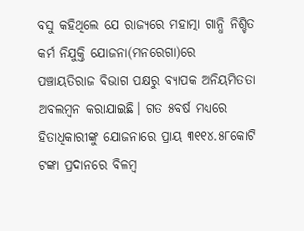ବସୁ କହିଥିଲେ ଯେ ରାଜ୍ୟରେ ମହାତ୍ମା ଗାନ୍ଧି ନିଶ୍ଚିତ କର୍ମ ନିଯୁକ୍ତି ଯୋଜନା(ମନରେଗା)ରେ ପଞ୍ଚାୟତିରାଜ ବିଭାଗ ପକ୍ଷରୁ ବ୍ୟାପକ ଅନିୟମିତତା ଅବଲମ୍ବନ କରାଯାଇଛି। ଗତ ୫ବର୍ଷ ମଧ୍ୟରେ ହିତାଧିକାରୀଙ୍କୁ ଯୋଜନାରେ ପ୍ରାୟ ୩୧୧୪.୫୮କୋଟି ଟଙ୍କା ପ୍ରଦାନରେ ବିଳମ୍ବ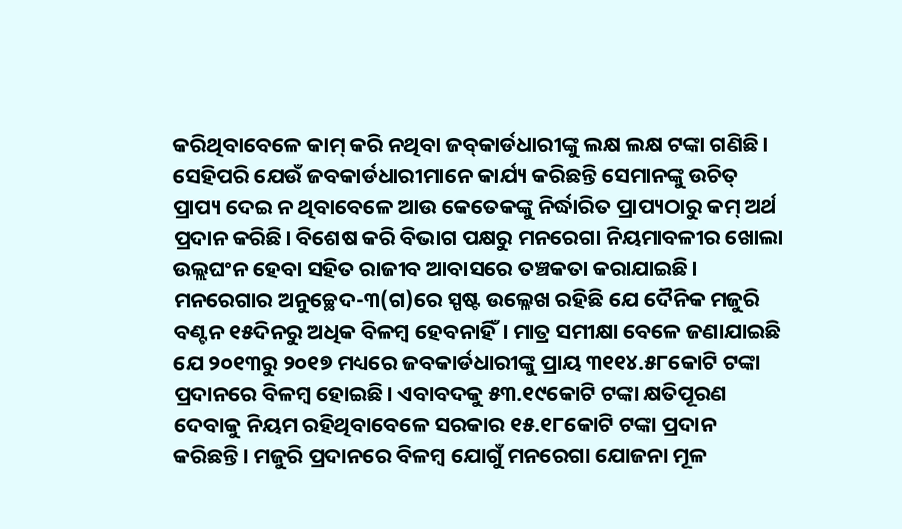କରିଥିବାବେଳେ କାମ୍‍ କରି ନଥିବା ଜବ୍‍କାର୍ଡଧାରୀଙ୍କୁ ଲକ୍ଷ ଲକ୍ଷ ଟଙ୍କା ଗଣିଛି।
ସେହିପରି ଯେଉଁ ଜବକାର୍ଡଧାରୀମାନେ କାର୍ଯ୍ୟ କରିଛନ୍ତି ସେମାନଙ୍କୁ ଉଚିତ୍‍ ପ୍ରାପ୍ୟ ଦେଇ ନ ଥିବାବେଳେ ଆଉ କେତେକଙ୍କୁ ନିର୍ଦ୍ଧାରିତ ପ୍ରାପ୍ୟଠାରୁ କମ୍‍ ଅର୍ଥ ପ୍ରଦାନ କରିଛି। ବିଶେଷ କରି ବିଭାଗ ପକ୍ଷରୁ ମନରେଗା ନିୟମାବଳୀର ଖୋଲା ଉଲ୍ଲଘଂନ ହେବା ସହିତ ରାଜୀବ ଆବାସରେ ତଞ୍ଚକତା କରାଯାଇଛି। ମନରେଗାର ଅନୁଚ୍ଛେଦ-୩(ଗ)ରେ ସ୍ପଷ୍ଟ ଉଲ୍ଳେଖ ରହିଛି ଯେ ଦୈନିକ ମଜୁରି ବଣ୍ଟନ ୧୫ଦିନରୁ ଅଧିକ ବିଳମ୍ବ ହେବନାହିଁ। ମାତ୍ର ସମୀକ୍ଷା ବେଳେ ଜଣାଯାଇଛି ଯେ ୨୦୧୩ରୁ ୨୦୧୭ ମଧ୍ୟରେ ଜବକାର୍ଡଧାରୀଙ୍କୁ ପ୍ରାୟ ୩୧୧୪.୫୮କୋଟି ଟଙ୍କା ପ୍ରଦାନରେ ବିଳମ୍ବ ହୋଇଛି। ଏବାବଦକୁ ୫୩.୧୯କୋଟି ଟଙ୍କା କ୍ଷତିପୂରଣ ଦେବାକୁ ନିୟମ ରହିଥିବାବେଳେ ସରକାର ୧୫.୧୮କୋଟି ଟଙ୍କା ପ୍ରଦାନ କରିଛନ୍ତି। ମଜୁରି ପ୍ରଦାନରେ ବିଳମ୍ବ ଯୋଗୁଁ ମନରେଗା ଯୋଜନା ମୂଳ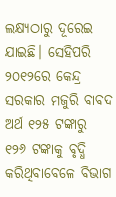ଲକ୍ଷ୍ୟଠାରୁ ଦୂରେଇ ଯାଇଛି। ସେହିପରି ୨୦୧୨ରେ କେନ୍ଦ୍ର ସରକାର ମଜୁରି ବାବଦ ଅର୍ଥ ୧୨୫ ଟଙ୍କାରୁ ୧୨୬ ଟଙ୍କାକୁ ବୃଦ୍ଧି କରିଥିବାବେଳେ ବିଭାଗ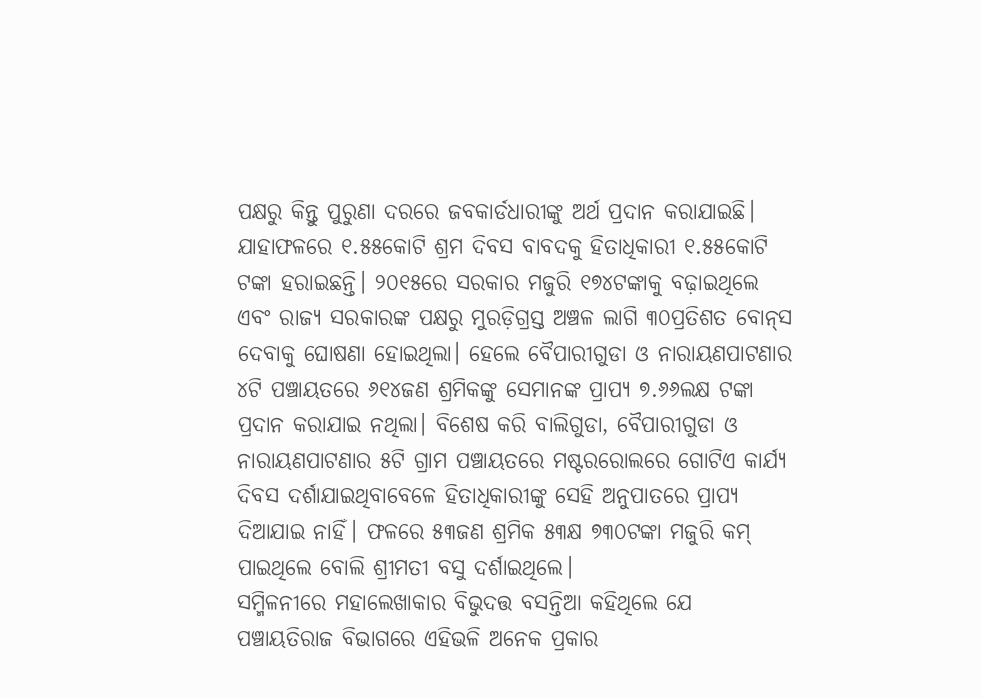ପକ୍ଷରୁ କିନ୍ତୁ ପୁରୁଣା ଦରରେ ଜବକାର୍ଡଧାରୀଙ୍କୁ ଅର୍ଥ ପ୍ରଦାନ କରାଯାଇଛି। ଯାହାଫଳରେ ୧.୫୫କୋଟି ଶ୍ରମ ଦିବସ ବାବଦକୁ ହିତାଧିକାରୀ ୧.୫୫କୋଟି ଟଙ୍କା ହରାଇଛନ୍ତି। ୨୦୧୫ରେ ସରକାର ମଜୁରି ୧୭୪ଟଙ୍କାକୁ ବଢ଼ାଇଥିଲେ ଏବଂ ରାଜ୍ୟ ସରକାରଙ୍କ ପକ୍ଷରୁ ମୁରଡ଼ିଗ୍ରସ୍ତ ଅଞ୍ଚଳ ଲାଗି ୩୦ପ୍ରତିଶତ ବୋନ୍‍ସ ଦେବାକୁ ଘୋଷଣା ହୋଇଥିଲା। ହେଲେ ବୈପାରୀଗୁଡା ଓ ନାରାୟଣପାଟଣାର ୪ଟି ପଞ୍ଚାୟତରେ ୬୧୪ଜଣ ଶ୍ରମିକଙ୍କୁ ସେମାନଙ୍କ ପ୍ରାପ୍ୟ ୭.୬୬ଲକ୍ଷ ଟଙ୍କା ପ୍ରଦାନ କରାଯାଇ ନଥିଲା। ବିଶେଷ କରି ବାଲିଗୁଡା, ବୈପାରୀଗୁଡା ଓ ନାରାୟଣପାଟଣାର ୫ଟି ଗ୍ରାମ ପଞ୍ଚାୟତରେ ମଷ୍ଟରରୋଲରେ ଗୋଟିଏ କାର୍ଯ୍ୟ ଦିବସ ଦର୍ଶାଯାଇଥିବାବେଳେ ହିତାଧିକାରୀଙ୍କୁ ସେହି ଅନୁପାତରେ ପ୍ରାପ୍ୟ ଦିଆଯାଇ ନାହିଁ। ଫଳରେ ୫୩ଜଣ ଶ୍ରମିକ ୫୩କ୍ଷ ୭୩୦ଟଙ୍କା ମଜୁରି କମ୍‍ ପାଇଥିଲେ ବୋଲି ଶ୍ରୀମତୀ ବସୁ ଦର୍ଶାଇଥିଲେ।
ସମ୍ମିଳନୀରେ ମହାଲେଖାକାର ବିଭୁଦତ୍ତ ବସନ୍ତିଆ କହିଥିଲେ ଯେ ପଞ୍ଚାୟତିରାଜ ବିଭାଗରେ ଏହିଭଳି ଅନେକ ପ୍ରକାର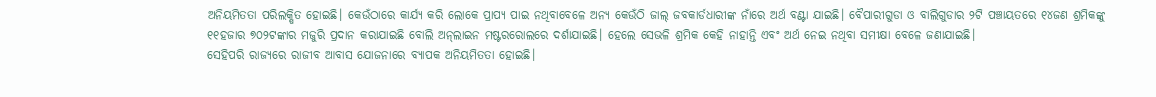ଅନିୟମିତତା ପରିଲକ୍ଷିତ ହୋଇଛି। କେଉଁଠାରେ କାର୍ଯ୍ୟ କରି ଲୋକେ ପ୍ରାପ୍ୟ ପାଇ ନଥିବାବେଳେ ଅନ୍ୟ କେଉଁଠି ଜାଲ୍‍ ଜବକାର୍ଡଧାରୀଙ୍କ ନାଁରେ ଅର୍ଥ ବଣ୍ଟା ଯାଇଛି। ବୈପାରୀଗୁଡା ଓ ବାଲିଗୁଡାର ୨ଟି ପଞ୍ଚାୟତରେ ୧୪ଜଣ ଶ୍ରମିକଙ୍କୁ ୧୧ହଜାର ୭୦୨ଟଙ୍କାର ମଜୁରି ପ୍ରଦାନ କରାଯାଇଛି ବୋଲି ଅନ୍‍ଲାଇନ ମଷ୍ଟରରୋଲରେ ଦର୍ଶାଯାଇଛି। ହେଲେ ସେଭଳି ଶ୍ରମିକ କେହି ନାହାନ୍ତି ଏବଂ ଅର୍ଥ ନେଇ ନଥିବା ସମୀକ୍ଷା ବେଳେ ଜଣାଯାଇଛି।
ସେହିପରି ରାଜ୍ୟରେ ରାଜୀବ ଆବାସ ଯୋଜନାରେ ବ୍ୟାପକ ଅନିୟମିତତା ହୋଇଛି।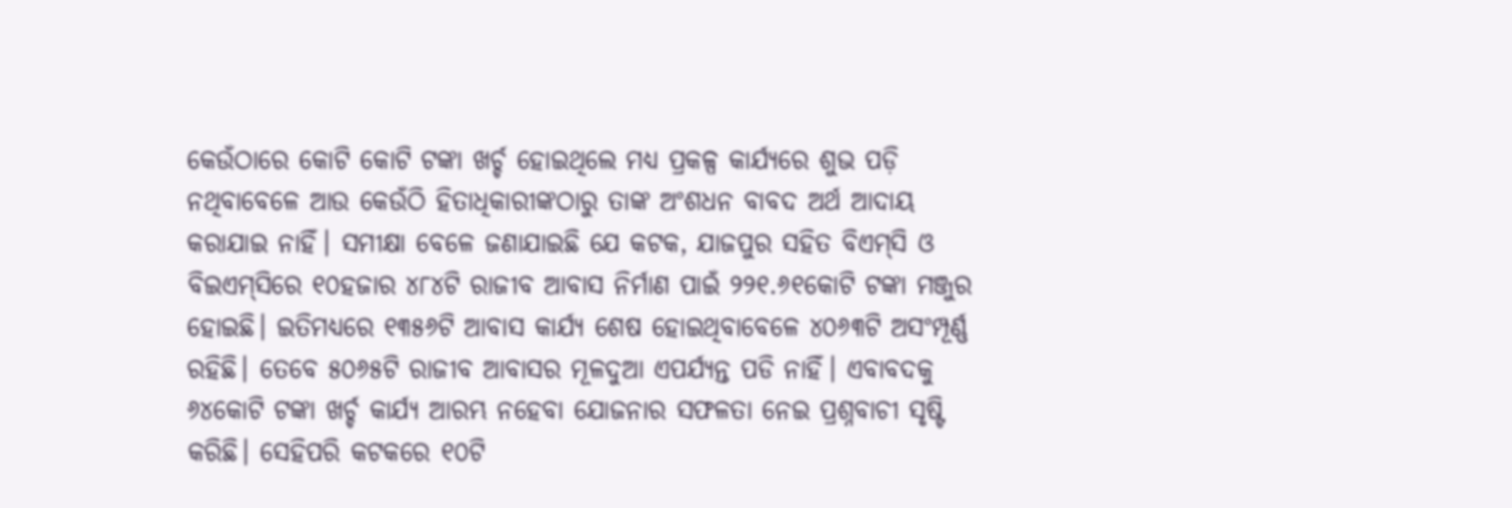କେଉଁଠାରେ କୋଟି କୋଟି ଟଙ୍କା ଖର୍ଚ୍ଚ ହୋଇଥିଲେ ମଧ୍ୟ ପ୍ରକଳ୍ପ କାର୍ଯ୍ୟରେ ଶୁଭ ପଡ଼ି ନଥିବାବେଳେ ଆଉ କେଉଁଠି ହିତାଧିକାରୀଙ୍କଠାରୁ ତାଙ୍କ ଅଂଶଧନ ବାବଦ ଅର୍ଥ ଆଦାୟ କରାଯାଇ ନାହିଁ। ସମୀକ୍ଷା ବେଳେ ଜଣାଯାଇଛି ଯେ କଟକ, ଯାଜପୁର ସହିତ ବିଏମ୍‍ସି ଓ ବିଇଏମ୍‍ସିରେ ୧୦ହଜାର ୪୮୪ଟି ରାଜୀବ ଆବାସ ନିର୍ମାଣ ପାଇଁ ୨୨୧.୬୧କୋଟି ଟଙ୍କା ମଞ୍ଜୁର ହୋଇଛି। ଇତିମଧ୍ୟରେ ୧୩୫୬ଟି ଆବାସ କାର୍ଯ୍ୟ ଶେଷ ହୋଇଥିବାବେଳେ ୪୦୬୩ଟି ଅସଂମ୍ପୂର୍ଣ୍ଣ ରହିଛି। ତେବେ ୫୦୬୫ଟି ରାଜୀବ ଆବାସର ମୂଳଦୁଆ ଏପର୍ଯ୍ୟନ୍ତ ପଡି ନାହିଁ। ଏବାବଦକୁ ୬୪କୋଟି ଟଙ୍କା ଖର୍ଚ୍ଚ କାର୍ଯ୍ୟ ଆରମ୍ଭ ନହେବା ଯୋଜନାର ସଫଳତା ନେଇ ପ୍ରଶ୍ନବାଚୀ ସୃଷ୍ଟି କରିଛି। ସେହିପରି କଟକରେ ୧୦ଟି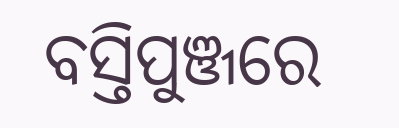ବସ୍ତିପୁଞ୍ଜରେ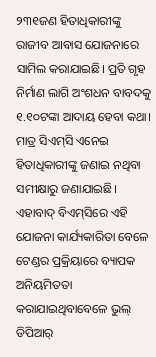୨୩୧ଜଣ ହିତାଧିକାରୀଙ୍କୁ ରାଜୀବ ଆବାସ ଯୋଜନାରେ ସାମିଲ କରାଯାଇଛି। ପ୍ରତି ଗୃହ ନିର୍ମାଣ ଲାଗି ଅଂଶଧନ ବାବଦକୁ ୧.୧୦ଟଙ୍କା ଆଦାୟ ହେବା କଥା। ମାତ୍ର ସିଏମ୍‍ସି ଏନେଇ ହିତାଧିକାରୀଙ୍କୁ ଜଣାଇ ନଥିବା ସମୀକ୍ଷାରୁ ଜଣାଯାଇଛି। ଏହାବାଦ୍‍ ବିଏମ୍‍ସିରେ ଏହି ଯୋଜନା କାର୍ଯ୍ୟକାରିତା ବେଳେ ଟେଣ୍ଡର ପ୍ରକ୍ରିୟାରେ ବ୍ୟାପକ ଅନିୟମିତତା କରାଯାଇଥିବାବେଳେ ଭୁଲ୍‍ ଡିପିଆର୍‍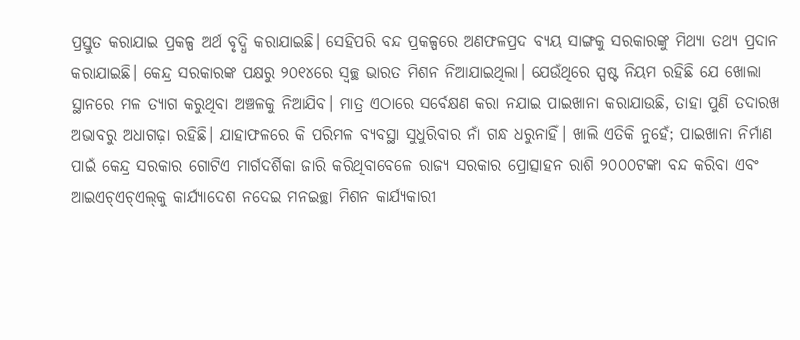ପ୍ରସ୍ତୁତ କରାଯାଇ ପ୍ରକଳ୍ପ ଅର୍ଥ ବୃଦ୍ଧି କରାଯାଇଛି। ସେହିପରି ବନ୍ଦ ପ୍ରକଳ୍ପରେ ଅଣଫଳପ୍ରଦ ବ୍ୟୟ ସାଙ୍ଗକୁ ସରକାରଙ୍କୁ ମିଥ୍ୟା ତଥ୍ୟ ପ୍ରଦାନ କରାଯାଇଛି। କେନ୍ଦ୍ର ସରକାରଙ୍କ ପକ୍ଷରୁ ୨୦୧୪ରେ ସ୍ୱଚ୍ଛ ଭାରତ ମିଶନ ନିଆଯାଇଥିଲା। ଯେଉଁଥିରେ ସ୍ପଷ୍ଟ ନିୟମ ରହିଛି ଯେ ଖୋଲା ସ୍ଥାନରେ ମଳ ତ୍ୟାଗ କରୁଥିବା ଅଞ୍ଚଳକୁ ନିଆଯିବ। ମାତ୍ର ଏଠାରେ ସର୍ବେକ୍ଷଣ କରା ନଯାଇ ପାଇଖାନା କରାଯାଉଛି, ତାହା ପୁଣି ତଦାରଖ ଅଭାବରୁ ଅଧାଗଢ଼ା ରହିଛି। ଯାହାଫଳରେ କି ପରିମଳ ବ୍ୟବସ୍ଥା ସୁଧୁରିବାର ନାଁ ଗନ୍ଧ ଧରୁନାହିଁ। ଖାଲି ଏତିକି ନୁହେଁ; ପାଇଖାନା ନିର୍ମାଣ ପାଇଁ କେନ୍ଦ୍ର ସରକାର ଗୋଟିଏ ମାର୍ଗଦର୍ଶିକା ଜାରି କରିଥିବାବେଳେ ରାଜ୍ୟ ସରକାର ପ୍ରୋତ୍ସାହନ ରାଶି ୨୦୦୦ଟଙ୍କା ବନ୍ଦ କରିବା ଏବଂ ଆଇଏଚ୍‍ଏଚ୍‍ଏଲ୍‍କୁ କାର୍ଯ୍ୟାଦେଶ ନଦେଇ ମନଇଚ୍ଛା ମିଶନ କାର୍ଯ୍ୟକାରୀ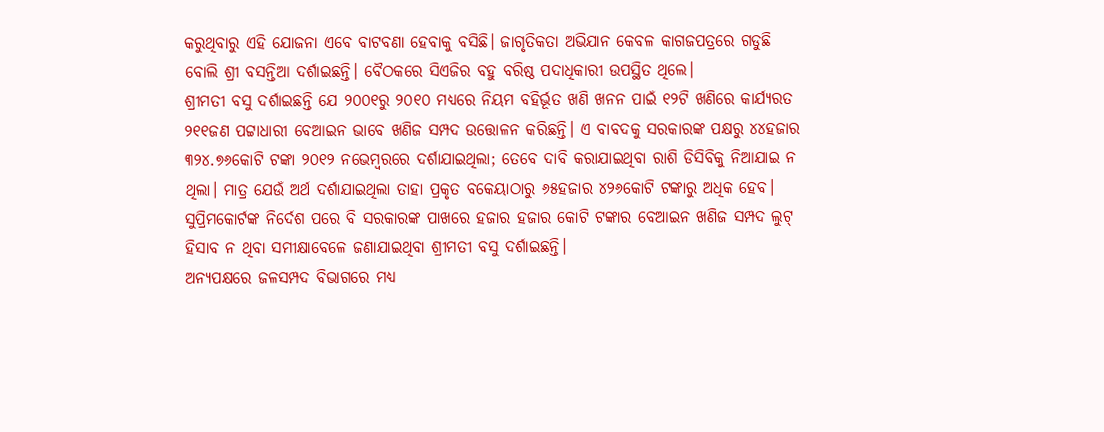କରୁଥିବାରୁ ଏହି ଯୋଜନା ଏବେ ବାଟବଣା ହେବାକୁ ବସିଛି। ଜାଗୃତିକତା ଅଭିଯାନ କେବଳ କାଗଜପତ୍ରରେ ଗଡୁଛି ବୋଲି ଶ୍ରୀ ବସନ୍ତିଆ ଦର୍ଶାଇଛନ୍ତି। ବୈଠକରେ ସିଏଜିର ବହୁ ବରିଷ୍ଠ ପଦାଧିକାରୀ ଉପସ୍ଥିତ ଥିଲେ।
ଶ୍ରୀମତୀ ବସୁ ଦର୍ଶାଇଛନ୍ତି ଯେ ୨୦୦୧ରୁ ୨୦୧୦ ମଧ୍ୟରେ ନିୟମ ବହିର୍ଭୂତ ଖଣି ଖନନ ପାଇଁ ୧୨ଟି ଖଣିରେ କାର୍ଯ୍ୟରତ ୨୧୧ଜଣ ପଟ୍ଟାଧାରୀ ବେଆଇନ ଭାବେ ଖଣିଜ ସମ୍ପଦ ଉତ୍ତୋଳନ କରିଛନ୍ତି। ଏ ବାବଦକୁ ସରକାରଙ୍କ ପକ୍ଷରୁ ୪୪ହଜାର ୩୨୪.୭୬କୋଟି ଟଙ୍କା ୨୦୧୨ ନଭେମ୍ବରରେ ଦର୍ଶାଯାଇଥିଲା; ତେବେ ଦାବି କରାଯାଇଥିବା ରାଶି ଡିସିବିକୁ ନିଆଯାଇ ନ ଥିଲା। ମାତ୍ର ଯେଉଁ ଅର୍ଥ ଦର୍ଶାଯାଇଥିଲା ତାହା ପ୍ରକୃତ ବକେୟାଠାରୁ ୬୫ହଜାର ୪୨୬କୋଟି ଟଙ୍କାରୁ ଅଧିକ ହେବ। ସୁପ୍ରିମକୋର୍ଟଙ୍କ ନିର୍ଦେଶ ପରେ ବି ସରକାରଙ୍କ ପାଖରେ ହଜାର ହଜାର କୋଟି ଟଙ୍କାର ବେଆଇନ ଖଣିଜ ସମ୍ପଦ ଲୁଟ୍‍ ହିସାବ ନ ଥିବା ସମୀକ୍ଷାବେଳେ ଜଣାଯାଇଥିବା ଶ୍ରୀମତୀ ବସୁ ଦର୍ଶାଇଛନ୍ତି।
ଅନ୍ୟପକ୍ଷରେ ଜଳସମ୍ପଦ ବିଭାଗରେ ମଧ୍ୟ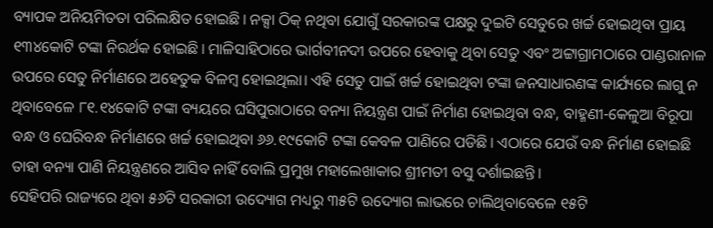ବ୍ୟାପକ ଅନିୟମିତତା ପରିଲକ୍ଷିତ ହୋଇଛି। ନକ୍ସା ଠିକ୍‍ ନଥିବା ଯୋଗୁଁ ସରକାରଙ୍କ ପକ୍ଷରୁ ଦୁଇଟି ସେତୁରେ ଖର୍ଚ୍ଚ ହୋଇଥିବା ପ୍ରାୟ ୧୩୪କୋଟି ଟଙ୍କା ନିରର୍ଥକ ହୋଇଛି। ମାଳିସାହିଠାରେ ଭାର୍ଗବୀନଦୀ ଉପରେ ହେବାକୁ ଥିବା ସେତୁ ଏବଂ ଅଟ୍ଟାଗ୍ରାମଠାରେ ପାଣ୍ଡରାନାଳ ଉପରେ ସେତୁ ନିର୍ମାଣରେ ଅହେତୁକ ବିଳମ୍ବ ହୋଇଥିଲା। ଏହି ସେତୁ ପାଇଁ ଖର୍ଚ୍ଚ ହୋଇଥିବା ଟଙ୍କା ଜନସାଧାରଣଙ୍କ କାର୍ଯ୍ୟରେ ଲାଗୁ ନ ଥିବାବେଳେ ୮୧.୧୪କୋଟି ଟଙ୍କା ବ୍ୟୟରେ ଘସିପୁରାଠାରେ ବନ୍ୟା ନିୟନ୍ତ୍ରଣ ପାଇଁ ନିର୍ମାଣ ହୋଇଥିବା ବନ୍ଧ, ବାହ୍ମଣୀ-କେଳୁଆ ବିରୂପା ବନ୍ଧ ଓ ଘେରିବନ୍ଧ ନିର୍ମାଣରେ ଖର୍ଚ୍ଚ ହୋଇଥିବା ୬୬.୧୯କୋଟି ଟଙ୍କା କେବଳ ପାଣିରେ ପଡିଛି। ଏଠାରେ ଯେଉଁ ବନ୍ଧ ନିର୍ମାଣ ହୋଇଛି ତାହା ବନ୍ୟା ପାଣି ନିୟନ୍ତ୍ରଣରେ ଆସିବ ନାହିଁ ବୋଲି ପ୍ରମୁଖ ମହାଲେଖାକାର ଶ୍ରୀମତୀ ବସୁ ଦର୍ଶାଇଛନ୍ତି।
ସେହିପରି ରାଜ୍ୟରେ ଥିବା ୫୬ଟି ସରକାରୀ ଉଦ୍ୟୋଗ ମଧ୍ୟରୁ ୩୫ଟି ଉଦ୍ୟୋଗ ଲାଭରେ ଚାଲିଥିବାବେଳେ ୧୫ଟି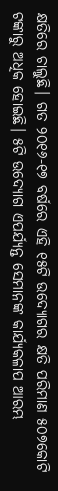କ୍ଷତିରେ ଚାଲୁଛି। ଗତ ୨୦୧୬-୧୭ ବର୍ଷରେ ଏହି ୧୫ଟି ଉଦ୍ୟୋଗର କ୍ଷତି ପରିମାଣ ୫୦୭କୋଟି ଟଙ୍କାରୁ ଅଧିକ ହୋଇଛି। ୫ଟି ଉଦ୍ୟୋଗ ଏପର୍ଯ୍ୟନ୍ତ ସେମାନଙ୍କ କାର୍ଯ୍ୟକଳାପ ଆରମ୍ଭ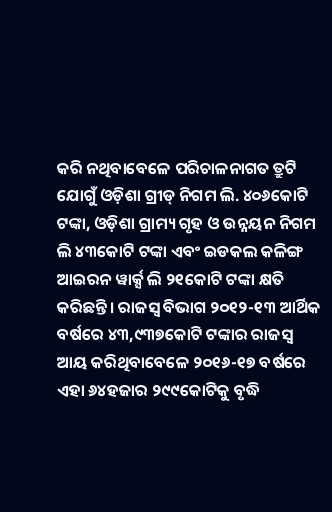କରି ନଥିବାବେଳେ ପରିଚାଳନାଗତ ତ୍ରୁଟି ଯୋଗୁଁ ଓଡ଼ିଶା ଗ୍ରୀଡ୍‍ ନିଗମ ଲି. ୪୦୬କୋଟି ଟଙ୍କା, ଓଡ଼ିଶା ଗ୍ରାମ୍ୟ ଗୃହ ଓ ଉନ୍ନୟନ ନିଗମ ଲି ୪୩କୋଟି ଟଙ୍କା ଏବଂ ଇଡକଲ କଳିଙ୍ଗ ଆଇରନ ୱାର୍କ୍ସ ଲି ୨୧କୋଟି ଟଙ୍କା କ୍ଷତି କରିଛନ୍ତି। ରାଜସ୍ୱ ବିଭାଗ ୨୦୧୨-୧୩ ଆର୍ଥିକ ବର୍ଷରେ ୪୩,୯୩୭କୋଟି ଟଙ୍କାର ରାଜସ୍ୱ ଆୟ କରିଥିବାବେଳେ ୨୦୧୬-୧୭ ବର୍ଷରେ ଏହା ୬୪ହଜାର ୨୯୯କୋଟିକୁ ବୃଦ୍ଧି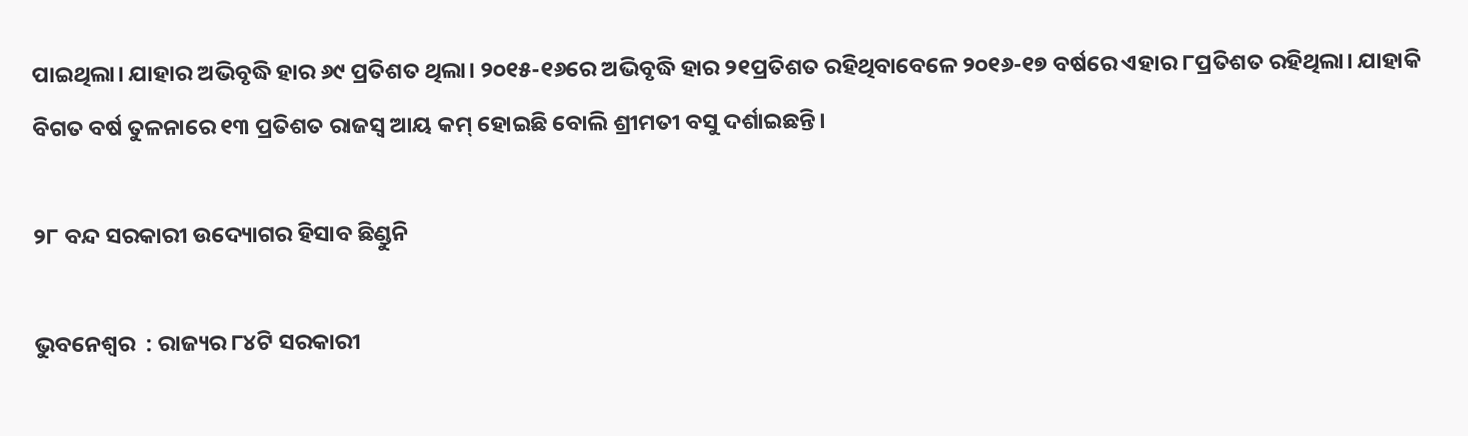ପାଇଥିଲା। ଯାହାର ଅଭିବୃଦ୍ଧି ହାର ୬୯ ପ୍ରତିଶତ ଥିଲା। ୨୦୧୫-୧୬ରେ ଅଭିବୃଦ୍ଧି ହାର ୨୧ପ୍ରତିଶତ ରହିଥିବାବେଳେ ୨୦୧୬-୧୭ ବର୍ଷରେ ଏହାର ୮ପ୍ରତିଶତ ରହିଥିଲା। ଯାହାକି ବିଗତ ବର୍ଷ ତୁଳନାରେ ୧୩ ପ୍ରତିଶତ ରାଜସ୍ୱ ଆୟ କମ୍‍ ହୋଇଛି ବୋଲି ଶ୍ରୀମତୀ ବସୁ ଦର୍ଶାଇଛନ୍ତି।

୨୮ ବନ୍ଦ ସରକାରୀ ଉଦ୍ୟୋଗର ହିସାବ ଛିଣ୍ଡୁନି

ଭୁବନେଶ୍ୱର  : ରାଜ୍ୟର ୮୪ଟି ସରକାରୀ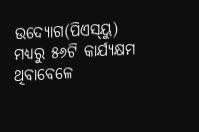ଉଦ୍ୟୋଗ(ପିଏସ୍‍ୟୁ) ମଧ୍ୟରୁ ୫୬ଟି କାର୍ଯ୍ୟକ୍ଷମ ଥିବାବେଳେ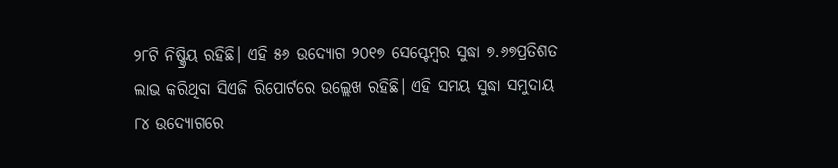୨୮ଟି ନିଷ୍କ୍ରିୟ ରହିଛି। ଏହି ୫୬ ଉଦ୍ୟୋଗ ୨୦୧୭ ସେପ୍ଟେମ୍ବର ସୁଦ୍ଧା ୭.୬୭ପ୍ରତିଶତ ଲାଭ କରିଥିବା ସିଏଜି ରିପୋର୍ଟରେ ଉଲ୍ଲେଖ ରହିଛି। ଏହି ସମୟ ସୁଦ୍ଧା ସମୁଦାୟ ୮୪ ଉଦ୍ୟୋଗରେ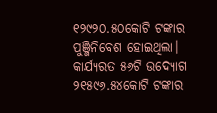୧୨୯୨୦.୫୦କୋଟି ଟଙ୍କାର ପୁଞ୍ଜିନିବେଶ ହୋଇଥିଲା। କାର୍ଯ୍ୟରତ ୫୬ଟି ଉଦ୍ୟୋଗ ୨୧୫୯୬.୫୪କୋଟି ଟଙ୍କାର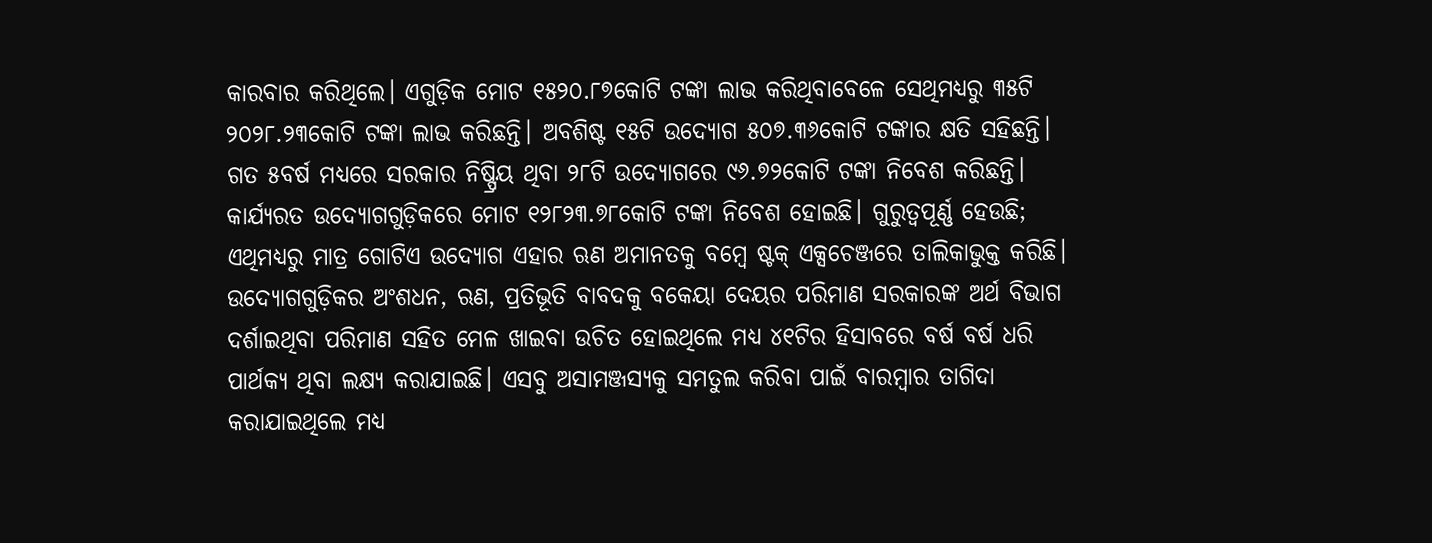କାରବାର କରିଥିଲେ। ଏଗୁଡ଼ିକ ମୋଟ ୧୫୨୦.୮୭କୋଟି ଟଙ୍କା ଲାଭ କରିଥିବାବେଳେ ସେଥିମଧ୍ୟରୁ ୩୫ଟି ୨୦୨୮.୨୩କୋଟି ଟଙ୍କା ଲାଭ କରିଛନ୍ତି। ଅବଶିଷ୍ଟ ୧୫ଟି ଉଦ୍ୟୋଗ ୫୦୭.୩୬କୋଟି ଟଙ୍କାର କ୍ଷତି ସହିଛନ୍ତି। ଗତ ୫ବର୍ଷ ମଧ୍ୟରେ ସରକାର ନିଷ୍ପ୍ରିୟ ଥିବା ୨୮ଟି ଉଦ୍ୟୋଗରେ ୯୬.୭୨କୋଟି ଟଙ୍କା ନିବେଶ କରିଛନ୍ତି। କାର୍ଯ୍ୟରତ ଉଦ୍ୟୋଗଗୁଡ଼ିକରେ ମୋଟ ୧୨୮୨୩.୭୮କୋଟି ଟଙ୍କା ନିବେଶ ହୋଇଛି। ଗୁରୁତ୍ୱପୂର୍ଣ୍ଣ ହେଉଛି; ଏଥିମଧ୍ୟରୁ ମାତ୍ର ଗୋଟିଏ ଉଦ୍ୟୋଗ ଏହାର ଋଣ ଅମାନତକୁ ବମ୍ବେ ଷ୍ଟକ୍‍ ଏକ୍ସଚେଞ୍ଜରେ ତାଲିକାଭୁକ୍ତ କରିଛି।
ଉଦ୍ୟୋଗଗୁଡ଼ିକର ଅଂଶଧନ, ଋଣ, ପ୍ରତିଭୂତି ବାବଦକୁ ବକେୟା ଦେୟର ପରିମାଣ ସରକାରଙ୍କ ଅର୍ଥ ବିଭାଗ ଦର୍ଶାଇଥିବା ପରିମାଣ ସହିତ ମେଳ ଖାଇବା ଉଚିତ ହୋଇଥିଲେ ମଧ୍ୟ ୪୧ଟିର ହିସାବରେ ବର୍ଷ ବର୍ଷ ଧରି ପାର୍ଥକ୍ୟ ଥିବା ଲକ୍ଷ୍ୟ କରାଯାଇଛି। ଏସବୁ ଅସାମଞ୍ଜସ୍ୟକୁ ସମତୁଲ କରିବା ପାଇଁ ବାରମ୍ବାର ତାଗିଦା କରାଯାଇଥିଲେ ମଧ୍ୟ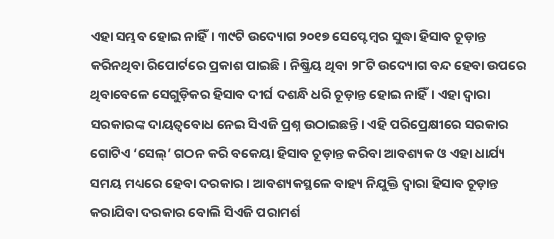ଏହା ସମ୍ଭବ ହୋଇ ନାହିଁ। ୩୯ଟି ଉଦ୍ୟୋଗ ୨୦୧୭ ସେପ୍ଟେମ୍ବର ସୁଦ୍ଧା ହିସାବ ଚୂଡ଼ାନ୍ତ କରିନଥିବା ରିପୋର୍ଟରେ ପ୍ରକାଶ ପାଇଛି। ନିଷ୍କ୍ରିୟ ଥିବା ୨୮ଟି ଉଦ୍ୟୋଗ ବନ୍ଦ ହେବା ଉପରେ ଥିବାବେଳେ ସେଗୁଡ଼ିକର ହିସାବ ଦୀର୍ଘ ଦଶନ୍ଧି ଧରି ଚୂଡ଼ାନ୍ତ ହୋଇ ନାହିଁ। ଏହା ଦ୍ୱାରା ସରକାରଙ୍କ ଦାୟତ୍ୱବୋଧ ନେଇ ସିଏଜି ପ୍ରଶ୍ନ ଉଠାଇଛନ୍ତି। ଏହି ପରିପ୍ରେକ୍ଷୀରେ ସରକାର ଗୋଟିଏ ‘ସେଲ୍‍’ ଗଠନ କରି ବକେୟା ହିସାବ ଚୂଡ଼ାନ୍ତ କରିବା ଆବଶ୍ୟକ ଓ ଏହା ଧାର୍ଯ୍ୟ ସମୟ ମଧ୍ୟରେ ହେବା ଦରକାର। ଆବଶ୍ୟକସ୍ଥଳେ ବାହ୍ୟ ନିଯୁକ୍ତି ଦ୍ୱାରା ହିସାବ ଚୂଡ଼ାନ୍ତ କରାଯିବା ଦରକାର ବୋଲି ସିଏଜି ପରାମର୍ଶ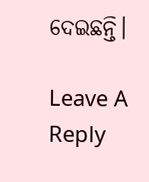ଦେଇଛନ୍ତି।

Leave A Reply